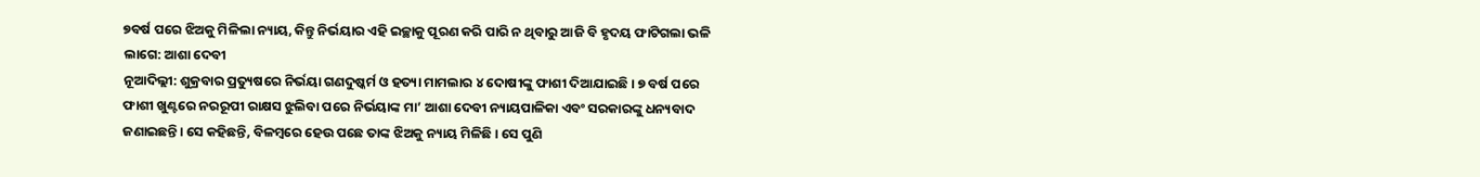୭ବର୍ଷ ପରେ ଝିଅକୁ ମିଳିଲା ନ୍ୟାୟ, କିନ୍ତୁ ନିର୍ଭୟାର ଏହି ଇଚ୍ଛାକୁ ପୂରଣ କରି ପାରି ନ ଥିବାରୁ ଆଜି ବି ହୃଦୟ ଫାଟିଗଲା ଭଳି ଲାଗେ: ଆଶା ଦେବୀ
ନୂଆଦିଲ୍ଲୀ: ଶୁକ୍ରବାର ପ୍ରତ୍ୟୁଷରେ ନିର୍ଭୟା ଗଣଦୁଷ୍କର୍ମ ଓ ହତ୍ୟା ମାମଲାର ୪ ଦୋଷୀଙ୍କୁ ଫାଶୀ ଦିଆଯାଇଛି। ୭ ବର୍ଷ ପରେ ଫାଶୀ ଖୁଣ୍ଟରେ ନରରୂପୀ ରାକ୍ଷସ ଝୁଲିବା ପରେ ନିର୍ଭୟାଙ୍କ ମା’ ଆଶା ଦେବୀ ନ୍ୟାୟପାଳିକା ଏବଂ ସରକାରଙ୍କୁ ଧନ୍ୟବାଦ ଜଣାଇଛନ୍ତି। ସେ କହିଛନ୍ତି, ବିଳମ୍ବରେ ହେଉ ପଛେ ତାଙ୍କ ଝିଅକୁ ନ୍ୟାୟ ମିଳିଛି। ସେ ପୁଣି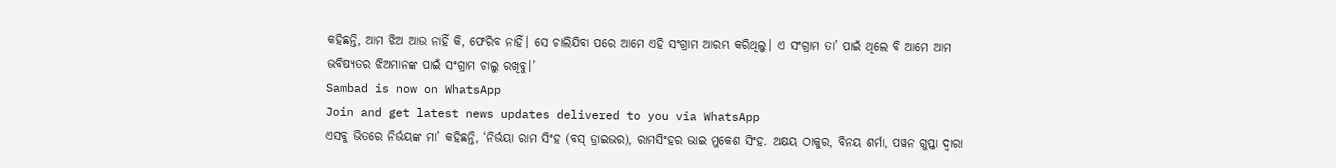କହିଛନ୍ତି, ଆମ ଝିଅ ଆଉ ନାହିଁ କି, ଫେରିବ ନାହିଁ। ସେ ଚାଲିଯିବା ପରେ ଆମେ ଏହି ସଂଗ୍ରାମ ଆରମ୍ଭ କରିଥିଲୁ। ଏ ସଂଗ୍ରାମ ତା’ ପାଇଁ ଥିଲେ ବି ଆମେ ଆମ ଭବିଷ୍ୟତର ଝିଅମାନଙ୍କ ପାଇଁ ସଂଗ୍ରାମ ଚାଲୁ ରଖିବୁ।’
Sambad is now on WhatsApp
Join and get latest news updates delivered to you via WhatsApp
ଏସବୁ ଭିତରେ ନିର୍ଭୟଙ୍କ ମା’ କହିଛନ୍ତି, ‘ନିର୍ଭୟା ରାମ ସିଂହ (ବସ୍ ଡ୍ରାଇଭର), ରାମସିଂହର ଭାଇ ମୁକେଶ ସିଂହ. ଅକ୍ଷୟ ଠାକୁର, ବିନୟ ଶର୍ମା, ପୱନ ଗୁପ୍ତା ଦ୍ୱାରା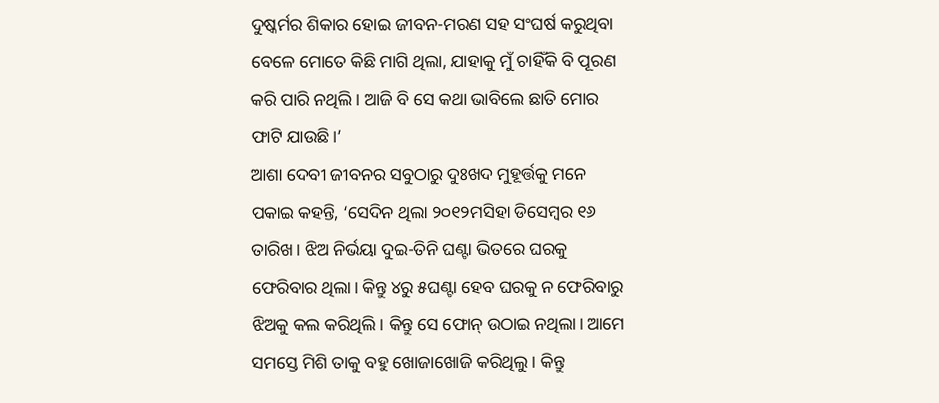ଦୁଷ୍କର୍ମର ଶିକାର ହୋଇ ଜୀବନ-ମରଣ ସହ ସଂଘର୍ଷ କରୁଥିବା ବେଳେ ମୋତେ କିଛି ମାଗି ଥିଲା, ଯାହାକୁ ମୁଁ ଚାହିଁକି ବି ପୂରଣ କରି ପାରି ନଥିଲି। ଆଜି ବି ସେ କଥା ଭାବିଲେ ଛାତି ମୋର ଫାଟି ଯାଉଛି।’
ଆଶା ଦେବୀ ଜୀବନର ସବୁଠାରୁ ଦୁଃଖଦ ମୁହୂର୍ତ୍ତକୁ ମନେ ପକାଇ କହନ୍ତି, ‘ସେଦିନ ଥିଲା ୨୦୧୨ମସିହା ଡିସେମ୍ବର ୧୬ ତାରିଖ। ଝିଅ ନିର୍ଭୟା ଦୁଇ-ତିନି ଘଣ୍ଟା ଭିତରେ ଘରକୁ ଫେରିବାର ଥିଲା। କିନ୍ତୁ ୪ରୁ ୫ଘଣ୍ଟା ହେବ ଘରକୁ ନ ଫେରିବାରୁ ଝିଅକୁ କଲ କରିଥିଲି। କିନ୍ତୁ ସେ ଫୋନ୍ ଉଠାଇ ନଥିଲା। ଆମେ ସମସ୍ତେ ମିଶି ତାକୁ ବହୁ ଖୋଜାଖୋଜି କରିଥିଲୁ। କିନ୍ତୁ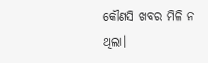କୌଣସି ଖବର ମିଳି ନ ଥିଲା।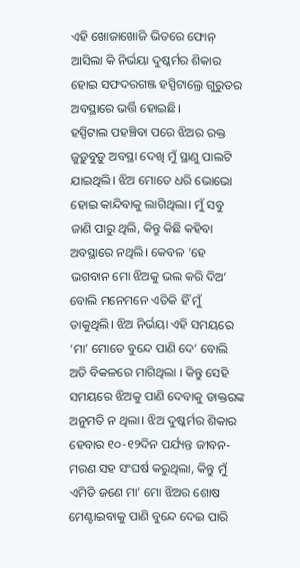ଏହି ଖୋଜାଖୋଜି ଭିତରେ ଫୋନ୍ ଆସିଲା କି ନିର୍ଭୟା ଦୁଷ୍କର୍ମର ଶିକାର ହୋଇ ସଫଦରଗଞ୍ଜ ହସ୍ପିଟାଲ୍ରେ ଗୁରୁତର ଅବସ୍ଥାରେ ଭର୍ତ୍ତି ହୋଇଛି।
ହସ୍ପିଟାଲ ପହଞ୍ଚିବା ପରେ ଝିଅର ରକ୍ତ ଜୁଡ଼ୁବୁଡ଼ୁ ଅବସ୍ଥା ଦେଖି ମୁଁ ସ୍ଥାଣୁ ପାଲଟି ଯାଇଥିଲି। ଝିଅ ମୋତେ ଧରି ଭୋଭୋ ହୋଇ କାନ୍ଦିବାକୁ ଲାଗିଥିଲା। ମୁଁ ସବୁ ଜାଣି ପାରୁ ଥିଲି, କିନ୍ତୁ କିଛି କହିବା ଅବସ୍ଥାରେ ନଥିଲି। କେବଳ ‘ହେ ଭଗବାନ ମୋ ଝିଅକୁ ଭଲ କରି ଦିଅ’ ବୋଲି ମନେମନେ ଏତିକି ହିଁ ମୁଁ ଡାକୁଥିଲି। ଝିଅ ନିର୍ଭୟା ଏହି ସମୟରେ ‘ମା’ ମୋତେ ବୁନ୍ଦେ ପାଣି ଦେ’ ବୋଲି ଅତି ବିକଳରେ ମାଗିଥିଲା । କିନ୍ତୁ ସେହି ସମୟରେ ଝିଅକୁ ପାଣି ଦେବାକୁ ଡାକ୍ତରଙ୍କ ଅନୁମତି ନ ଥିଲା। ଝିଅ ଦୁଷ୍କର୍ମର ଶିକାର ହେବାର ୧୦-୧୨ଦିନ ପର୍ଯ୍ୟନ୍ତ ଜୀବନ-ମରଣ ସହ ସଂଘର୍ଷ କରୁଥିଲା, କିନ୍ତୁ ମୁଁ ଏମିତି ଜଣେ ମା’ ମୋ ଝିଅର ଶୋଷ ମେଣ୍ଟାଇବାକୁ ପାଣି ବୁନ୍ଦେ ଦେଇ ପାରି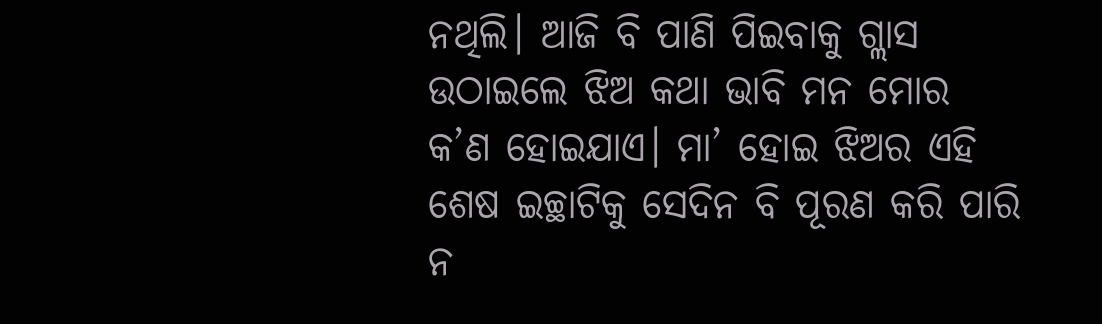ନଥିଲି। ଆଜି ବି ପାଣି ପିଇବାକୁ ଗ୍ଲାସ ଉଠାଇଲେ ଝିଅ କଥା ଭାବି ମନ ମୋର କ’ଣ ହୋଇଯାଏ। ମା’ ହୋଇ ଝିଅର ଏହି ଶେଷ ଇଚ୍ଛାଟିକୁ ସେଦିନ ବି ପୂରଣ କରି ପାରି ନ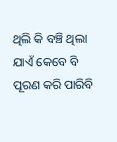ଥିଲି କି ବଞ୍ଚି ଥିଲା ଯାଏଁ କେବେ ବି ପୂରଣ କରି ପାରିବି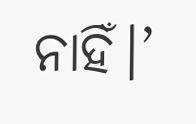ନାହିଁ।’